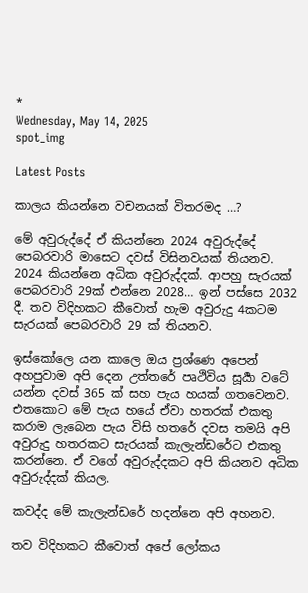*
Wednesday, May 14, 2025
spot_img

Latest Posts

කාලය කියන්නෙ වචනයක් විතරමද …?

මේ අවුරුද්දේ ඒ කියන්නෙ 2024 අවුරුද්දේ පෙබරවාරි මාසෙට දවස් විසිනවයක් තියනව. 2024 කියන්නෙ අධික අවුරුද්දක්. ආපහු සැරයක් පෙබරවාරි 29ක් එන්නෙ 2028… ඉන් පස්සෙ 2032 දී. තව විදිහකට කීවොත් හැම අවුරුදු 4කටම සැරයක් පෙබරවාරි 29 ක් තියනව.

ඉස්කෝලෙ යන කාලෙ ඔය ප්‍රශ්ණෙ අපෙන් අහපුවාම අපි දෙන උත්තරේ පෘථිවිය සූර්‍යා වටේ යන්න දවස් 365 ක් සහ පැය හයක් ගතවෙනව. එතකොට මේ පැය හයේ ඒවා හතරක් එකතු කරාම ලැබෙන පැය විසි හතරේ දවස තමයි අපි අවුරුදු හතරකට සැරයක් කැලැන්ඩරේට එකතු කරන්නෙ. ඒ වගේ අවුරුද්දකට අපි කියනව අධික අවුරුද්දක් කියල.

කවද්ද මේ කැලැන්ඩරේ හදන්නෙ අපි අහනව.

තව විදිහකට කීවොත් අපේ ලෝකය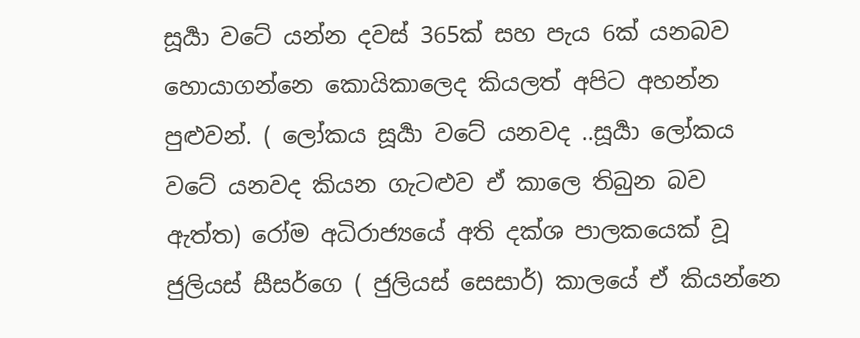සූර්‍යා වටේ යන්න දවස් 365ක් සහ පැය 6ක් යනබව හොයාගන්නෙ කොයිකාලෙද කියලත් අපිට අහන්න පුළුවන්. ( ලෝකය සූර්‍යා වටේ යනවද ..සූර්‍යා ලෝකය වටේ යනවද කියන ගැටළුව ඒ කාලෙ තිබුන බව ඇත්ත) රෝම අධිරාජ්‍යයේ අති දක්ශ පාලකයෙක් වූ ජුලියස් සීසර්ගෙ ( ජුලියස් සෙසාර්) කාලයේ ඒ කියන්නෙ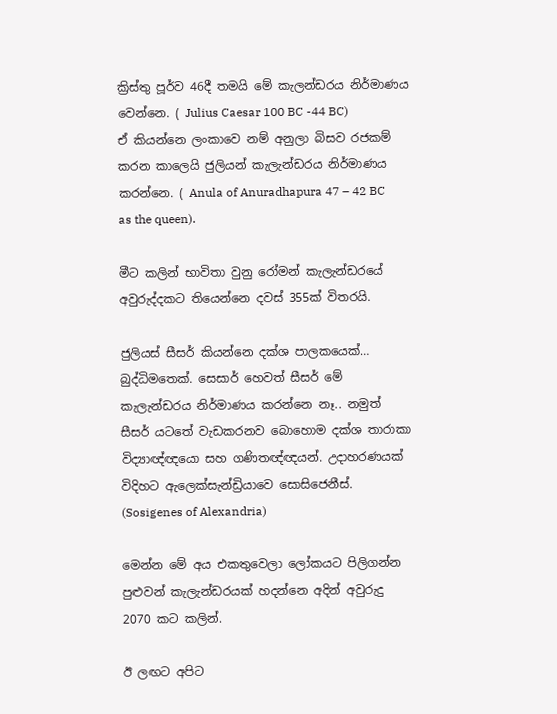ක්‍රිස්තු පූර්ව 46දී තමයි මේ කැලන්ඩරය නිර්මාණය වෙන්නෙ. ( Julius Caesar 100 BC -44 BC)
ඒ කියන්නෙ ලංකාවෙ නම් අනුලා බිසව රජකම් කරන කාලෙයි ජුලියන් කැලැන්ඩරය නිර්මාණය කරන්නෙ. ( Anula of Anuradhapura 47 – 42 BC as the queen).

මීට කලින් භාවිතා වුනු රෝමන් කැලැන්ඩරයේ අවුරුද්දකට තියෙන්නෙ දවස් 355ක් විතරයි.

ජුලියස් සීසර් කියන්නෙ දක්ශ පාලකයෙක්… බුද්ධිමතෙක්. සෙසාර් හෙවත් සීසර් මේ කැලැන්ඩරය නිර්මාණය කරන්නෙ නෑ.. නමුත් සීසර් යටතේ වැඩකරනව බොහොම දක්ශ තාරාකා විද්‍යාඥ්ඥයො සහ ගණිතඥ්ඥයන්. උදාහරණයක් විදිහට ඇලෙක්සැන්ඩ්‍රියාවෙ සොසිජෙනීස්. (Sosigenes of Alexandria)

මෙන්න මේ අය එකතුවෙලා ලෝකයට පිලිගන්න පුළුවන් කැලැන්ඩරයක් හදන්නෙ අදින් අවුරුදු 2070 කට කලින්.

ඊ ලඟට අපිට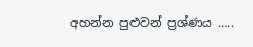අහන්න පුළුවන් ප්‍රශ්ණය …..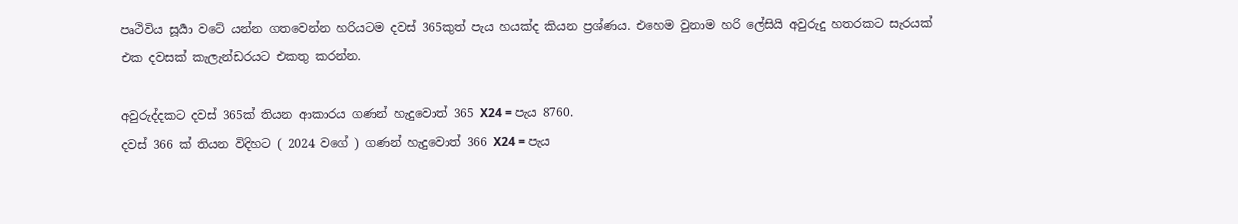පෘථිවිය සූර්‍යා වටේ යන්න ගතවෙන්න හරියටම දවස් 365කුත් පැය හයක්ද කියන ප්‍රශ්ණය. එහෙම වුනාම හරි ලේසියි අවුරුදු හතරකට සැරයක් එක දවසක් කැලැන්ඩරයට එකතු කරන්න.

අවුරුද්දකට දවස් 365ක් තියන ආකාරය ගණන් හැදුවොත් 365 X24 = පැය 8760.
දවස් 366 ක් තියන විදිහට ( 2024 වගේ ) ගණන් හැදුවොත් 366 X24 = පැය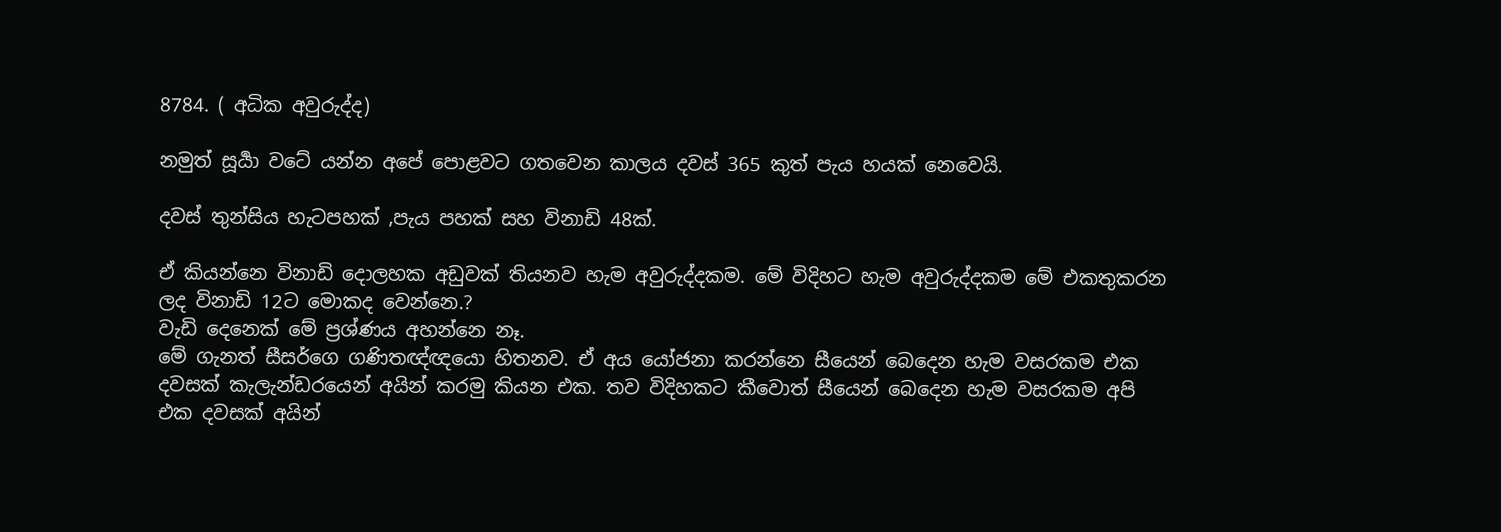8784. ( අධික අවුරුද්ද)

නමුත් සූර්‍යා වටේ යන්න අපේ පොළවට ගතවෙන කාලය දවස් 365 කුත් පැය හයක් නෙවෙයි.

දවස් තුන්සිය හැටපහක් ,පැය පහක් සහ විනාඩි 48ක්.

ඒ කියන්නෙ විනාඩි දොලහක අඩුවක් තියනව හැම අවුරුද්දකම. මේ විදිහට හැම අවුරුද්දකම මේ එකතුකරන ලද විනාඩි 12ට මොකද වෙන්නෙ.?
වැඩි දෙනෙක් මේ ප්‍රශ්ණය අහන්නෙ නෑ.
මේ ගැනත් සීසර්ගෙ ගණිතඥ්ඥයො හිතනව. ඒ අය යෝජනා කරන්නෙ සීයෙන් බෙදෙන හැම වසරකම එක දවසක් කැලැන්ඩරයෙන් අයින් කරමු කියන එක. තව විදිහකට කීවොත් සීයෙන් බෙදෙන හැම වසරකම අපි එක දවසක් අයින්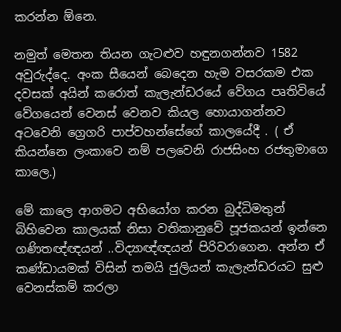කරන්න ඕනෙ.

නමුත් මෙතන තියන ගැටළුව හඳුනගන්නව 1582 අවුරුද්දෙ. අංක සීයෙන් බෙදෙන හැම වසරකම එක දවසක් අයින් කරොත් කැලැන්ඩරයේ වේගය පෘතිවියේ වේගයෙන් වෙනස් වෙනව කියල හොයාගන්නව අටවෙනි ග්‍රෙගරි පාප්වහන්සේගේ කාලයේදී . ( ඒ කියන්නෙ ලංකාවෙ නම් පලවෙනි රාජසිංහ රජතුමාගෙ කාලෙ.)

මේ කාලෙ ආගමට අභියෝග කරන බුද්ධිමතුන් බිහිවෙන කාලයක් නිසා වතිකානුවේ පූජකයන් ඉන්නෙ ගණිතඥ්ඥයන් ..විද්‍යාඥ්ඥයන් පිරිවරාගෙන. අන්න ඒ කණ්ඩායමක් විසින් තමයි ජුලියන් කැලැන්ඩරයට සුළු වෙනස්කම් කරලා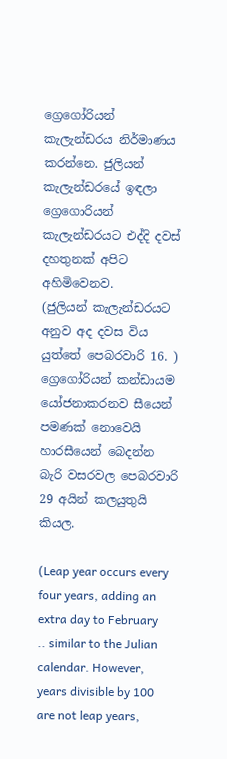ග්‍රෙගෝරියන් කැලැන්ඩරය නිර්මාණය කරන්නෙ. ජුලියන් කැලැන්ඩරයේ ඉඳලා ග්‍රෙගොරියන් කැලැන්ඩරයට එද්දි දවස් දහතුනක් අපිට අහිමිවෙනව.
(ජුලියන් කැලැන්ඩරයට අනුව අද දවස විය යුත්තේ පෙබරවාරි 16. )
ග්‍රෙගෝරියන් කන්ඩායම යෝජනාකරනව සීයෙන් පමණක් නොවෙයි හාරසීයෙන් බෙදන්න බැරි වසරවල පෙබරවාරි 29 අයින් කලයුතුයි කියල.

(Leap year occurs every four years, adding an extra day to February .. similar to the Julian calendar. However, years divisible by 100 are not leap years,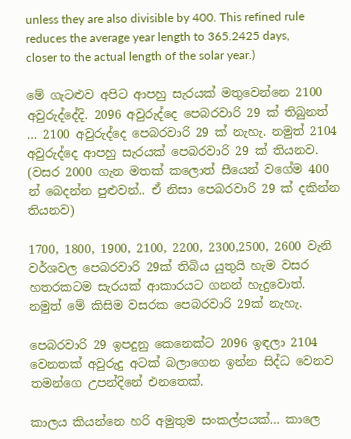unless they are also divisible by 400. This refined rule reduces the average year length to 365.2425 days, closer to the actual length of the solar year.)

මේ ගැටළුව අපිට ආපහු සැරයක් මතුවෙන්නෙ 2100 අවුරුද්දේදි. 2096 අවුරුද්දෙ පෙබරවාරි 29 ක් තිබුනත් … 2100 අවුරුද්දෙ පෙබරවාරි 29 ක් නැහැ. නමුත් 2104 අවුරුද්දෙ ආපහු සැරයක් පෙබරවාරි 29 ක් තියනව. (වසර 2000 ගැන මතක් කලොත් සීයෙන් වගේම 400 න් බෙදන්න පුළුවන්.. ඒ නිසා පෙබරවාරි 29 ක් දකින්න තියනව)

1700, 1800, 1900, 2100, 2200, 2300,2500, 2600 වැනි වර්ශවල පෙබරවාරි 29ක් තිබිය යුතුයි හැම වසර හතරකටම සැරයක් ආකාරයට ගනන් හැදුවොත්.
නමුත් මේ කිසිම වසරක පෙබරවාරි 29ක් නැහැ.

පෙබරවාරි 29 ඉපදුනු කෙනෙක්ට 2096 ඉඳලා 2104 වෙනතක් අවුරුදු අටක් බලාගෙන ඉන්න සිද්ධ වෙනව තමන්ගෙ උපන්දිනේ එනතෙක්.

කාලය කියන්නෙ හරි අමුතුම සංකල්පයක්… කාලෙ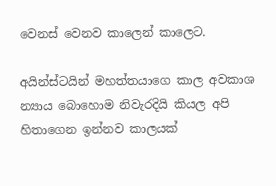වෙනස් වෙනව කාලෙන් කාලෙට.

අයින්ස්ටයින් මහත්තයාගෙ කාල අවකාශ න්‍යාය බොහොම නිවැරදියි කියල අපි හිතාගෙන ඉන්නව කාලයක්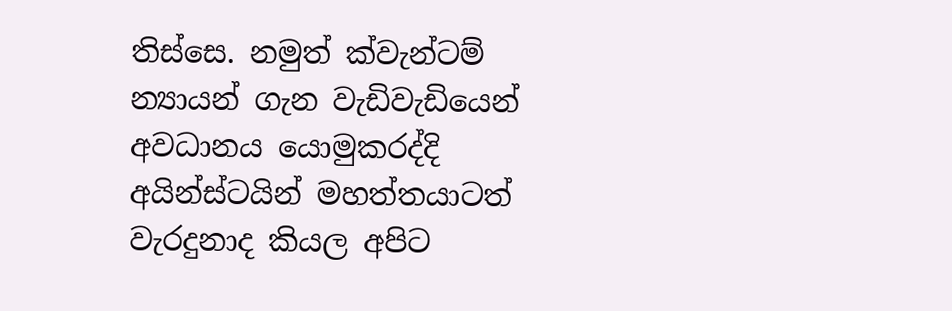තිස්සෙ. නමුත් ක්වැන්ටම් න්‍යායන් ගැන වැඩිවැඩියෙන් අවධානය යොමුකරද්දි අයින්ස්ටයින් මහත්තයාටත් වැරදුනාද කියල අපිට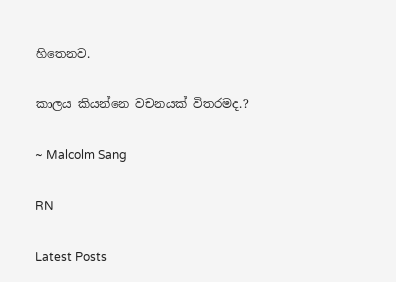හිතෙනව.

කාලය කියන්නෙ වචනයක් විතරමද.?

~ Malcolm Sang

RN

Latest Posts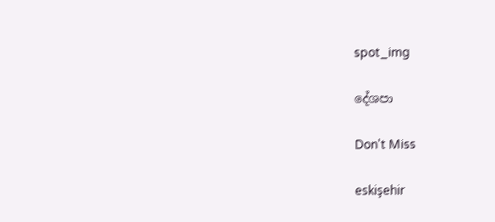spot_img

දේශපා

Don't Miss

eskişehir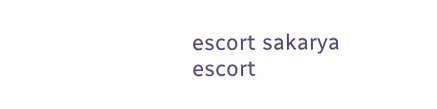escort sakarya escort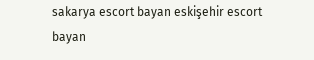sakarya escort bayan eskişehir escort bayan